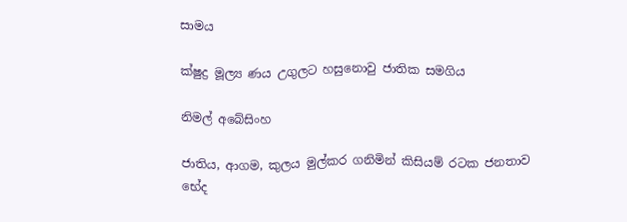සාමය

ක්ෂුද්‍ර මූල්‍ය ණය උගුලට හසුනොවු ජාතික සමගිය

නිමල් අබේසිංහ

ජාතිය, ආගම, කුලය මුල්කර ගනිමින් කිසියම් රටක ජනතාව භේද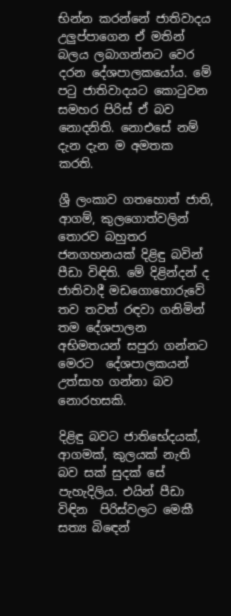භින්න කරන්නේ ජාතිවාදය උලුප්පාගෙන ඒ මතින් බලය ලබාගන්නට වෙර දරන දේශපාලකයෝය. මේ පටු ජාතිවාදයට කොටුවන සමහර පිරිස් ඒ බව නොදනිති. නොඑසේ නම් දැන දැන ම අමතක කරති.

ශ්‍රී ලංකාව ගතහොත් ජාති, ආගම්, කුලගොත්වලින් තොරව බහුතර ජනගහනයක් දිළිඳු බවින් පීඩා විඳිති. මේ දිළින්දන් ද ජාතිවාදී මඩගොහොරුවේ තව තවත් රඳවා ගනිමින් තම දේශපාලන අභිමතයන් සපුරා ගන්නට මෙරට  දේශපාලකයන් උත්සාහ ගන්නා බව නොරහසකි.

දිළිඳු බවට ජාතිභේදයක්, ආගමක්, කුලයක් නැති බව සක් සුදක් සේ පැහැදිලිය. එයින් පීඩා විඳින  පිරිස්වලට මෙකී සත්‍ය බිඳෙන්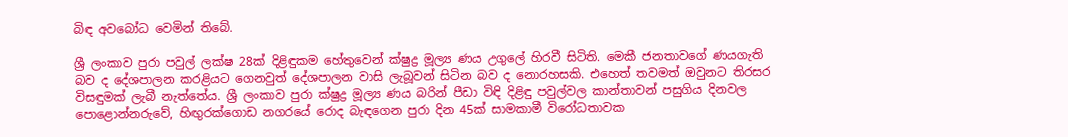බිඳ අවබෝධ වෙමින් තිබේ.

ශ්‍රී ලංකාව පුරා පවුල් ලක්ෂ 28ක් දිළිඳුකම හේතුවෙන් ක්ෂුද්‍ර මූල්‍ය ණය උගුලේ හිරවී සිටිති. මෙකී ජනතාවගේ ණයගැති බව ද දේශපාලන කරළියට ගෙනවුත් දේශපාලන වාසි ලැබූවන් සිටින බව ද නොරහසකි. එහෙත් තවමත් ඔවුනට තිරසර විසඳුමක් ලැබී නැත්තේය. ශ්‍රී ලංකාව පුරා ක්ෂුද්‍ර මූල්‍ය ණය බරින් පීඩා විඳි දිළිඳු පවුල්වල කාන්තාවන් පසුගිය දිනවල පොළොන්නරුවේ, හිඟුරක්ගොඩ නගරයේ රොද බැඳගෙන පුරා දින 45ක් සාමකාමී විරෝධතාවක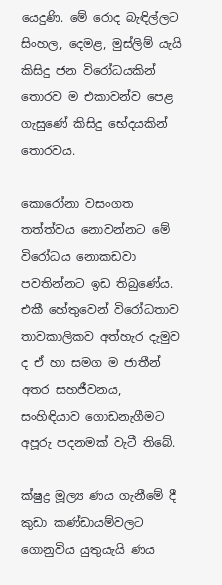යෙදුණි. මේ රොද බැඳිල්ලට සිංහල, දෙමළ, මුස්ලිම් යැයි කිසිදු ජන විරෝධයකින් තොරව ම එකාවන්ව පෙළ ගැසුණේ කිසිදු භේදයකින් තොරවය.

කොරෝනා වසංගත තත්ත්වය නොවන්නට මේ විරෝධය නොකඩවා පවතින්නට ඉඩ තිබුණේය. එකී හේතුවෙන් විරෝධතාව තාවකාලිකව අත්හැර දැමුව ද ඒ හා සමග ම ජාතීන් අතර සහජීවනය, සංහිඳියාව ගොඩනැගීමට අපූරු පදනමක් වැටී තිබේ.

ක්ෂුද්‍ර මූල්‍ය ණය ගැනීමේ දී කුඩා කණ්ඩායම්වලට ගොනුවිය යුතුයැයි ණය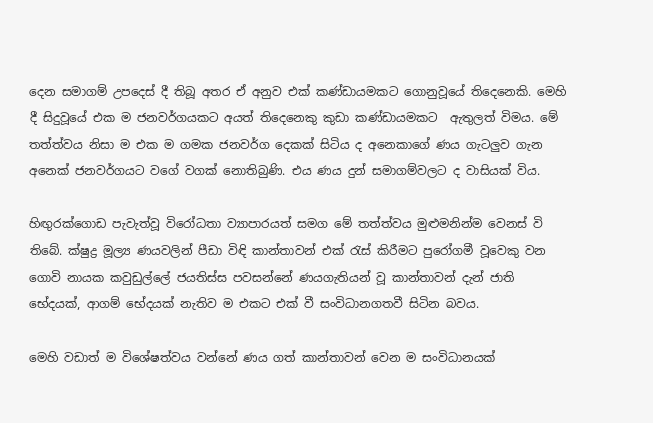දෙන සමාගම් උපදෙස් දී තිබූ අතර ඒ අනුව එක් කණ්ඩායමකට ගොනුවූයේ තිදෙනෙකි. මෙහි දී සිදුවූයේ එක ම ජනවර්ගයකට අයත් තිදෙනෙකු කුඩා කණ්ඩායමකට  ඇතුලත් විමය. මේ තත්ත්වය නිසා ම එක ම ගමක ජනවර්ග දෙකක් සිටිය ද අනෙකාගේ ණය ගැටලුව ගැන අනෙක් ජනවර්ගයට වගේ වගක් නොතිබුණි. එය ණය දුන් සමාගම්වලට ද වාසියක් විය.

හිඟුරක්ගොඩ පැවැත්වූ විරෝධතා ව්‍යාපාරයත් සමග මේ තත්ත්වය මුළුමනින්ම වෙනස් වි තිබේ. ක්ෂුද්‍ර මූල්‍ය ණයවලින් පීඩා විඳි කාන්තාවන් එක් රැස් කිරීමට පුරෝගමී වූවෙකු වන ගොවි නායක කවුඩුල්ලේ ජයතිස්ස පවසන්නේ ණයගැතියන් වූ කාන්තාවන් දැන් ජාති භේදයක්, ආගම් භේදයක් නැතිව ම එකට එක් වී සංවිධානගතවී සිටින බවය.

මෙහි වඩාත් ම විශේෂත්වය වන්නේ ණය ගත් කාන්තාවන් වෙන ම සංවිධානයක්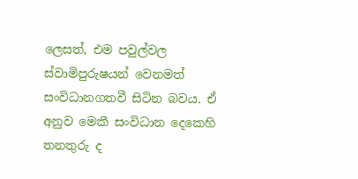ලෙසත්, එම පවුල්වල ස්වාමිපුරුෂයන් වෙනමත් සංවිධානගතවී සිටින බවය. ඒ අනුව මෙකී සංවිධාන දෙකෙහි තනතුරු ද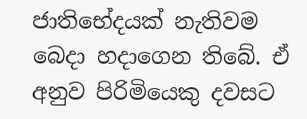ජාතිභේදයක් නැතිවම බෙදා හදාගෙන තිබේ. ඒ අනුව පිරිමියෙකු දවසට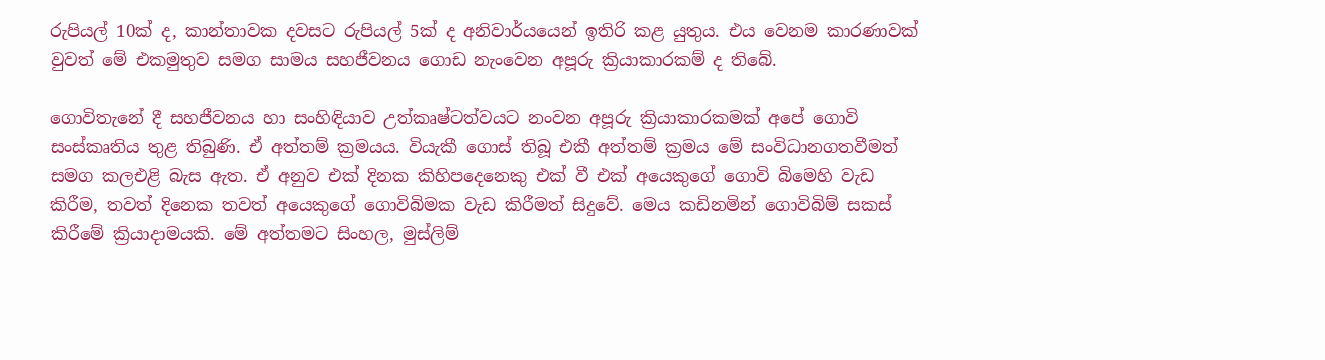රුපියල් 10ක් ද, කාන්තාවක දවසට රුපියල් 5ක් ද අනිවාර්යයෙන් ඉතිරි කළ යුතුය. එය වෙනම කාරණාවක් වුවත් මේ එකමුතුව සමග සාමය සහජීවනය ගොඩ නැංවෙන අපූරු ක්‍රියාකාරකම් ද තිබේ.

ගොවිතැනේ දී සහජීවනය හා සංහිඳියාව උත්කෘෂ්ටත්වයට නංවන අපූරු ක්‍රියාකාරකමක් අපේ ගොවි සංස්කෘතිය තුළ තිබුණි. ඒ අත්තම් ක්‍රමයය. වියැකී ගොස් තිබූ එකී අත්තම් ක්‍රමය මේ සංවිධානගතවීමත් සමග කලඑළි බැස ඇත. ඒ අනුව එක් දිනක කිහිපදෙනෙකු එක් වී එක් අයෙකුගේ ගොවි බිමෙහි වැඩ කිරීම, තවත් දිනෙක තවත් අයෙකුගේ ගොවිබිමක වැඩ කිරීමත් සිදුවේ. මෙය කඩිනමින් ගොවිබිම් සකස් කිරීමේ ක්‍රියාදාමයකි. මේ අත්තමට සිංහල, මුස්ලිම්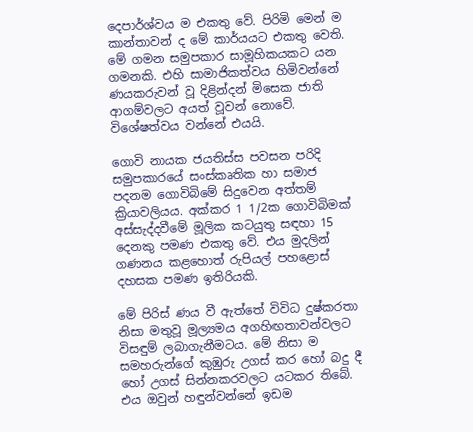දෙපාර්ශ්වය ම එකතු වේ. පිරිමි මෙන් ම කාන්තාවන් ද මේ කාර්යයට එකතු වෙති. මේ ගමන සමුපකාර සාමූහිකයකට යන ගමනකි. එහි සාමාජිකත්වය හිමිවන්නේ ණයකරුවන් වූ දිළින්දන් මිසෙක ජාති ආගම්වලට අයත් වූවන් නොවේ. විශේෂත්වය වන්නේ එයයි.

ගොවි නායක ජයතිස්ස පවසන පරිදි සමුපකාරයේ සංස්කෘතික හා සමාජ පදනම ගොවිබිමේ සිදුවෙන අත්තම් ක්‍රියාවලියය. අක්කර 1 1/2ක ගොවිබිමක් අස්සැද්දවීමේ මූලික කටයුතු සඳහා 15 දෙනකු පමණ එකතු වේ. එය මුදලින් ගණනය කළහොත් රුපියල් පහළොස් දහසක පමණ ඉතිරියකි.

මේ පිරිස් ණය වී ඇත්තේ විවිධ දුෂ්කරතා නිසා මතුවූ මූල්‍යමය අගහිඟතාවන්වලට විසඳුම් ලබාගැනීමටය. මේ නිසා ම සමහරුන්ගේ කුඹුරු උගස් කර හෝ බදු දී හෝ උගස් සින්නකරවලට යටකර තිබේ. එය ඔවුන් හඳුන්වන්නේ ඉඩම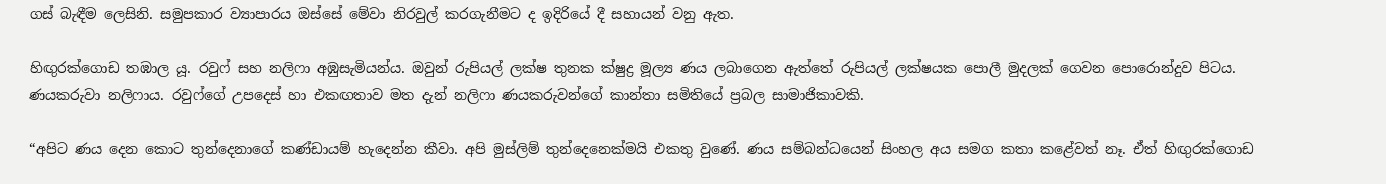ගස් බැඳීම ලෙසිනි. සමුපකාර ව්‍යාපාරය ඔස්සේ මේවා නිරවුල් කරගැනීමට ද ඉදිරියේ දී සහායන් වනු ඇත.

හිඟුරක්ගොඩ තඹාල යූ. රවුෆ් සහ නලිෆා අඹුසැමියන්ය. ඔවුන් රුපියල් ලක්ෂ තුනක ක්ෂුද්‍ර මූල්‍ය ණය ලබාගෙන ඇත්තේ රුපියල් ලක්ෂයක පොලී මුදලක් ගෙවන පොරොන්දුව පිටය. ණයකරුවා නලිෆාය. රවුෆ්ගේ උපදෙස් හා එකඟතාව මත දැන් නලිෆා ණයකරුවන්ගේ කාන්තා සමිතියේ ප්‍රබල සාමාජිකාවකි.

“අපිට ණය දෙන කොට තුන්දෙනාගේ කණ්ඩායම් හැදෙන්න කීවා. අපි මුස්ලිම් තුන්දෙනෙක්මයි එකතු වුණේ. ණය සම්බන්ධයෙන් සිංහල අය සමග කතා කළේවත් නෑ. ඒත් හිඟුරක්ගොඩ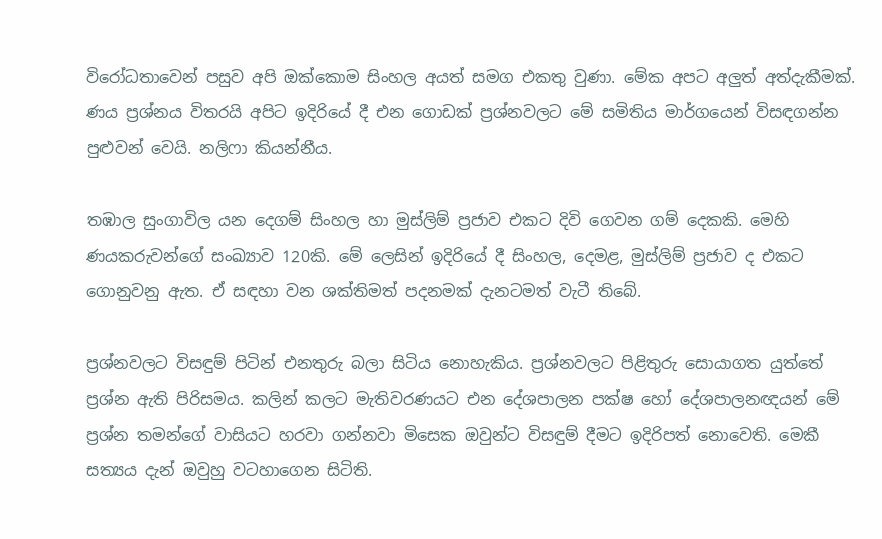විරෝධතාවෙන් පසුව අපි ඔක්කොම සිංහල අයත් සමග එකතු වුණා. මේක අපට අලුත් අත්දැකීමක්. ණය ප්‍රශ්නය විතරයි අපිට ඉදිරියේ දී එන ගොඩක් ප්‍රශ්නවලට මේ සමිතිය මාර්ගයෙන් විසඳගන්න පුළුවන් වෙයි. නලිෆා කියන්නීය.

තඹාල සුංගාවිල යන දෙගම් සිංහල හා මුස්ලිම් ප්‍රජාව එකට දිවි ගෙවන ගම් දෙකකි. මෙහි ණයකරුවන්ගේ සංඛ්‍යාව 120කි. මේ ලෙසින් ඉදිරියේ දී සිංහල, දෙමළ, මුස්ලිම් ප්‍රජාව ද එකට ගොනුවනු ඇත. ඒ සඳහා වන ශක්තිමත් පදනමක් දැනටමත් වැටී තිබේ.

ප්‍රශ්නවලට විසඳුම් පිටින් එනතුරු බලා සිටිය නොහැකිය. ප්‍රශ්නවලට පිළිතුරු සොයාගත යුත්තේ ප්‍රශ්න ඇති පිරිසමය. කලින් කලට මැතිවරණයට එන දේශපාලන පක්ෂ හෝ දේශපාලනඥයන් මේ ප්‍රශ්න තමන්ගේ වාසියට හරවා ගන්නවා මිසෙක ඔවුන්ට විසඳුම් දීමට ඉදිරිපත් නොවෙති. මෙකී සත්‍යය දැන් ඔවුහු වටහාගෙන සිටිති.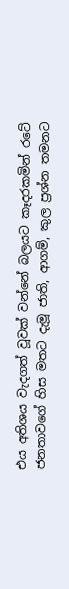එය අතිශය වැදගත් වූවක් වන්නේ බලයට කෑදරකමින් රටේ ජනතාවගේ හිස මතට දැමූ ජාති, ආගම්, කුල ප්‍රශ්න තමනට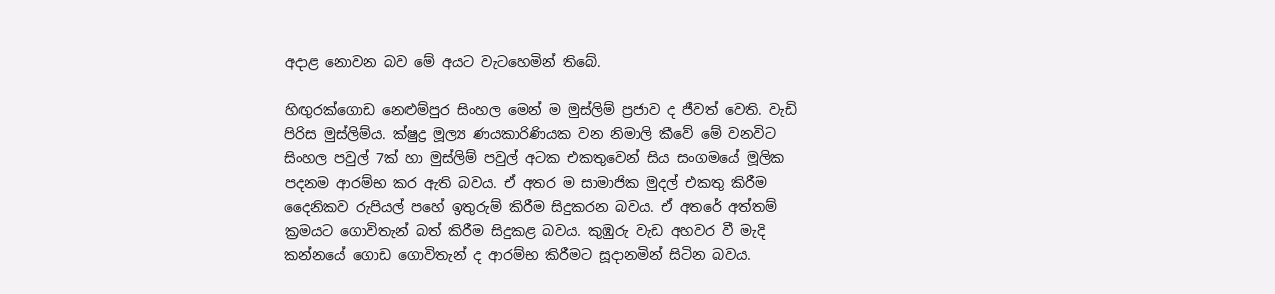අදාළ නොවන බව මේ අයට වැටහෙමින් තිබේ.

හිඟුරක්ගොඩ නෙළුම්පුර සිංහල මෙන් ම මුස්ලිම් ප්‍රජාව ද ජීවත් වෙති. වැඩි පිරිස මුස්ලිම්ය. ක්ෂුද්‍ර මූල්‍ය ණයකාරිණියක වන නිමාලි කීවේ මේ වනවිට සිංහල පවුල් 7ක් හා මුස්ලිම් පවුල් අටක එකතුවෙන් සිය සංගමයේ මූලික පදනම ආරම්භ කර ඇති බවය. ඒ අතර ම සාමාජික මුදල් එකතු කිරීම දෛනිකව රුපියල් පහේ ඉතුරුම් කිරීම සිදුකරන බවය. ඒ අතරේ අත්තම් ක්‍රමයට ගොවිතැන් බත් කිරීම සිදුකළ බවය. කුඹුරු වැඩ අහවර වී මැදි කන්නයේ ගොඩ ගොවිතැන් ද ආරම්භ කිරීමට සූදානමින් සිටින බවය.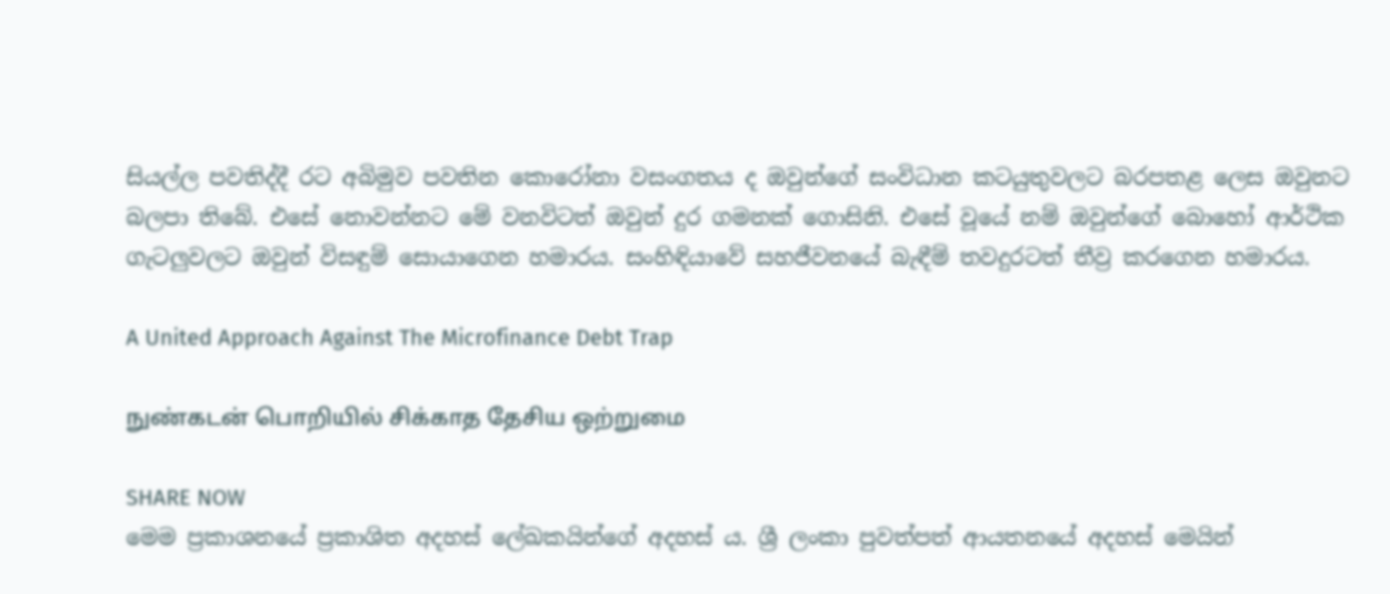සියල්ල පවතිද්දී රට අබිමුව පවතින කොරෝනා වසංගතය ද ඔවුන්ගේ සංවිධාන කටයුතුවලට බරපතළ ලෙස ඔවුනට බලපා තිබේ. එසේ නොවන්නට මේ වනවිටත් ඔවුන් දුර ගමනක් ගොසිනි. එසේ වූයේ නම් ඔවුන්ගේ බොහෝ ආර්ථික ගැටලුවලට ඔවුන් විසඳුම් සොයාගෙන හමාරය. සංහිඳියාවේ සහජීවනයේ බැඳීම් තවදුරටත් තීව්‍ර කරගෙන හමාරය.

A United Approach Against The Microfinance Debt Trap

நுண்கடன் பொறியில் சிக்காத தேசிய ஒற்றுமை

SHARE NOW
මෙම ප්‍රකාශනයේ ප්‍රකාශිත අදහස් ලේඛකයින්ගේ අදහස් ය. ශ්‍රී ලංකා පුවත්පත් ආයතනයේ අදහස් මෙයින්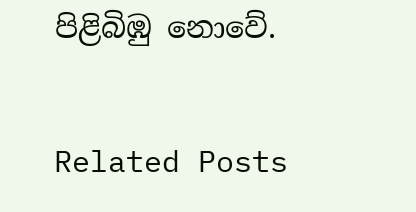පිළිබිඹු නොවේ.

Related Posts